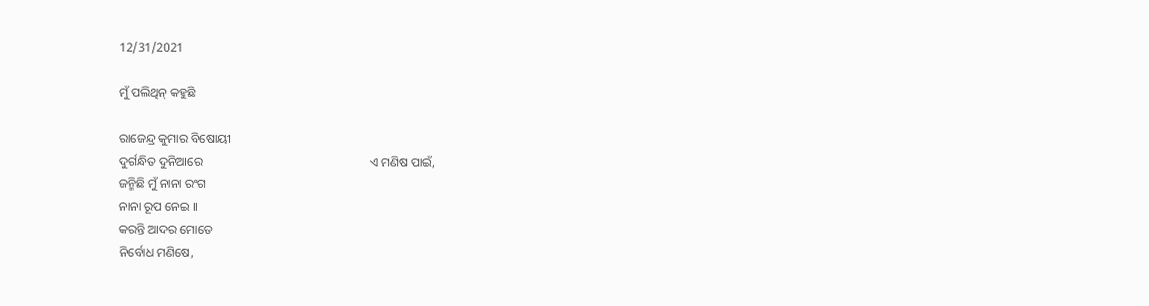12/31/2021

ମୁଁ ପଲିଥିନ୍ କହୁଛି

ରାଜେନ୍ଦ୍ର କୁମାର ବିଷୋୟୀ
ଦୁର୍ଗନ୍ଧିତ ଦୁନିଆରେ                                                      ଏ ମଣିଷ ପାଇଁ,
ଜନ୍ମିଛି ମୁଁ ନାନା ରଂଗ
ନାନା ରୂପ ନେଇ ।।
କରନ୍ତି ଆଦର ମୋତେ
ନିର୍ବୋଧ ମଣିଷେ,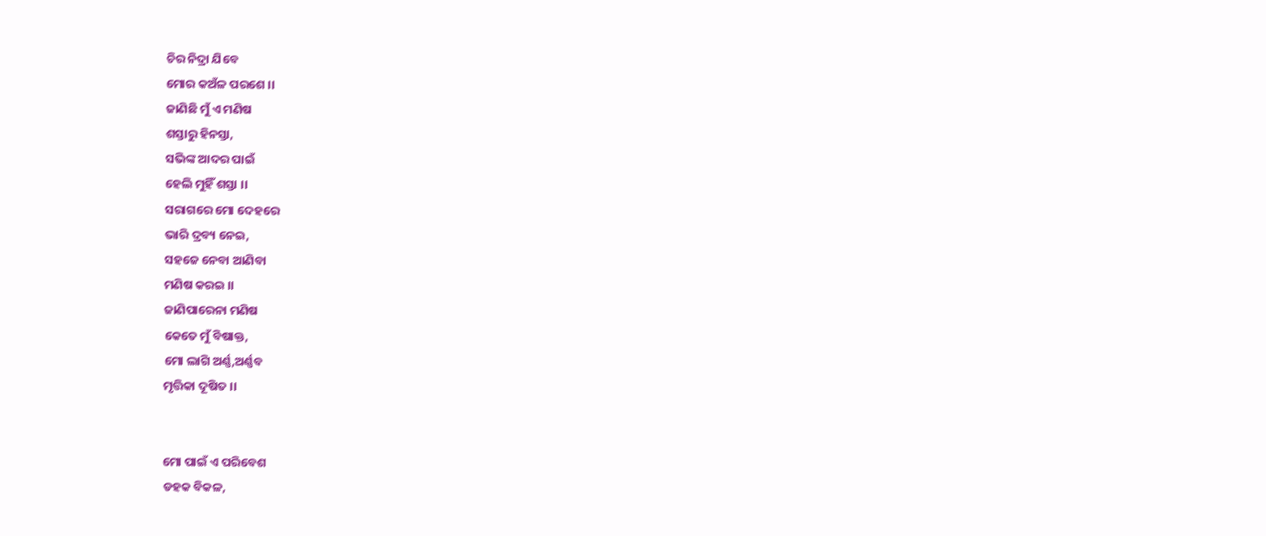ଚିର ନିଦ୍ରା ଯିବେ
ମୋର କଅଁଳ ପରଶେ ।।
ଜାଣିଛି ମୁଁ ଏ ମଣିଷ
ଶସ୍ତାରୁ ହିନସ୍ତା,
ସଭିଙ୍କ ଆଦର ପାଇଁ
ହେଲି ମୁହିଁ ଶସ୍ତା ।।
ସରାଗରେ ମୋ ଦେହରେ
ଭାରି ଦ୍ରବ୍ୟ ନେଇ,
ସହଜେ ନେବା ଆଣିବା
ମଣିଷ କରଇ ।।
ଜାଣିପାରେନା ମଣିଷ
କେତେ ମୁଁ ବିଷାକ୍ତ,
ମୋ ଲାଗି ଅର୍ଣ୍ଣ,ଅର୍ଣ୍ଣବ
ମୃତ୍ତିକା ଦୂଷିତ ।।


ମୋ ପାଇଁ ଏ ପରିବେଶ
ଡହକ ବିକଳ,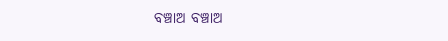ବଞ୍ଚାଅ ବଞ୍ଚାଅ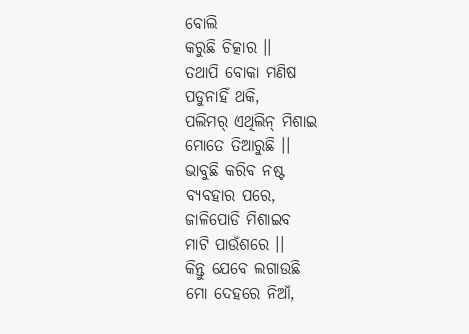ବୋଲି
କରୁଛି ଚିତ୍କାର ।।
ତଥାପି ବୋକା ମଣିଷ
ପଡୁନାହିଁ ଥକି,
ପଲିମର୍ ଏଥିଲିନ୍ ମିଶାଇ
ମୋତେ ତିଆରୁଛି ।।
ଭାବୁଛି କରିବ ନଷ୍ଟ
ବ୍ୟବହାର ପରେ,
ଜାଳିପୋଡି ମିଶାଇବ
ମାଟି ପାଉଁଶରେ ।।
କିନ୍ତୁ ଯେବେ ଲଗାଉଛି
ମୋ ଦେହରେ ନିଆଁ,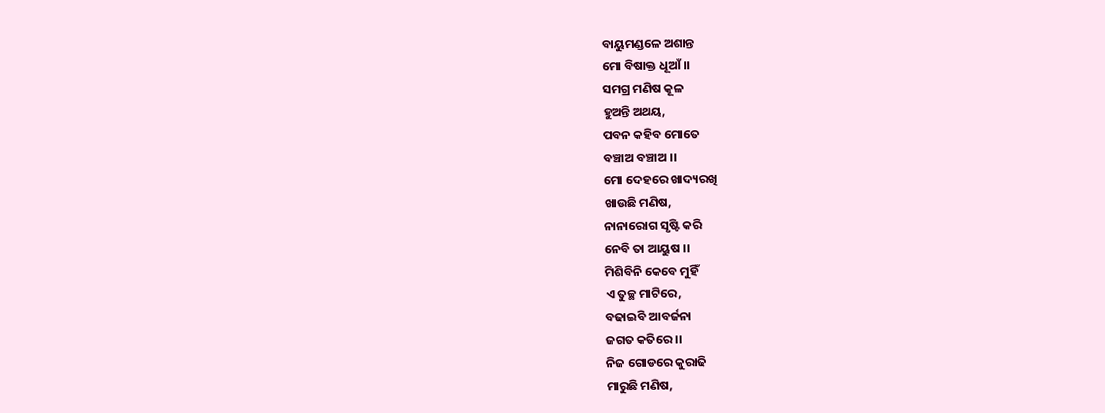ବାୟୁମଣ୍ଡଳେ ଅଶାନ୍ତ
ମୋ ବିଷାକ୍ତ ଧୂଆଁ ।।
ସମଗ୍ର ମଣିଷ କୂଳ
ହୁଅନ୍ତି ଅଥୟ,
ପବନ କହିବ ମୋତେ
ବଞ୍ଚାଅ ବଞ୍ଚାଅ ।।
ମୋ ଦେହରେ ଖାଦ୍ୟରଖି
ଖାଉଛି ମଣିଷ,
ନାନାରୋଗ ସୃଷ୍ଟି କରି
ନେବି ତା ଆୟୁଷ ।।
ମିଶିବିନି କେବେ ମୁହିଁ
ଏ ତୁଚ୍ଛ ମାଟିରେ,
ବଢାଇବି ଆବର୍ଜନା
ଜଗତ କତିରେ ।।
ନିଜ ଗୋଡରେ କୁରାଢି
ମାରୁଛି ମଣିଷ,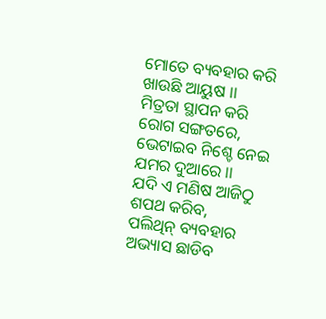ମୋତେ ବ୍ୟବହାର କରି
ଖାଉଛି ଆୟୁଷ ।।
ମିତ୍ରତା ସ୍ଥାପନ କରି
ରୋଗ ସଙ୍ଗତରେ,
ଭେଟାଇବ ନିଶ୍ଚେ ନେଇ
ଯମର ଦୁଆରେ ।।
ଯଦି ଏ ମଣିଷ ଆଜିଠୁ
ଶପଥ କରିବ,
ପଲିଥିନ୍ ବ୍ୟବହାର
ଅଭ୍ୟାସ ଛାଡିବ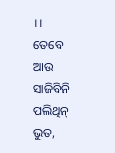।।
ତେବେ ଆଉ ସାଜିବିନି
ପଲିଥିନ୍ ଭୁତ,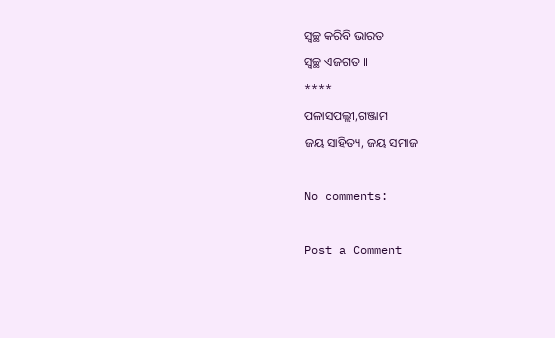ସ୍ଵଚ୍ଛ କରିବି ଭାରତ
ସ୍ଵଚ୍ଛ ଏଜଗତ ।।
****
ପଳାସପଲ୍ଲୀ,ଗଞ୍ଜାମ
ଜୟ ସାହିତ୍ୟ, ଜୟ ସମାଜ

No comments:

Post a Comment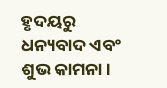ହୃଦୟରୁ ଧନ୍ୟବାଦ ଏବଂ ଶୁଭ କାମନା।